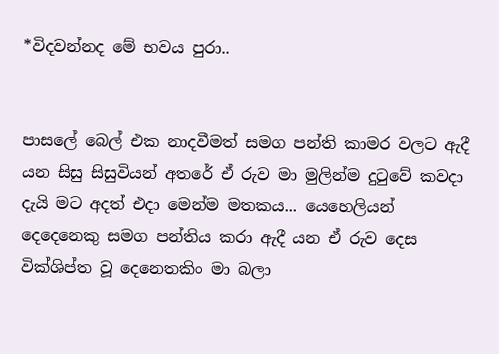*විදවන්නද මේ භවය පුරා..


පාසලේ බෙල් එක නාදවීමත් සමග පන්ති කාමර වලට ඇදී යන සිසු සිසුවියන් අතරේ ඒ රුව මා මුලින්ම දුටුවේ කවදා දැයි මට අදත් එදා මෙන්ම මතකය... යෙහෙලියන් දෙදෙනෙකු සමග පන්තිය කරා ඇදී යන ඒ රුව දෙස වික්ශිප්ත වූ දෙනෙතකිං මා බලා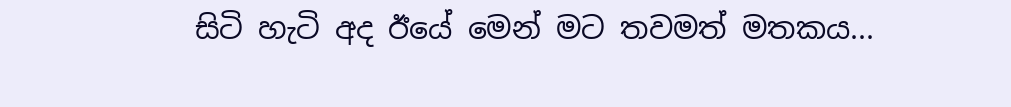සිටි හැටි අද ඊයේ මෙන් මට තවමත් මතකය...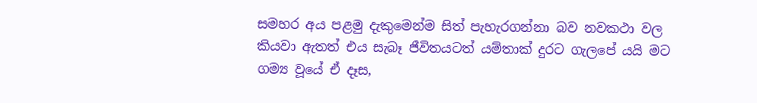සමහර අය පළමු දැකුමෙන්ම සිත් පැහැරගන්නා බව නවකථා වල කියවා ඇතත් එය සැබෑ ජීවිතයටත් යම්තාක් දුරට ගැලපේ යයි මට ගම්‍ය වූයේ ඒ දෑස,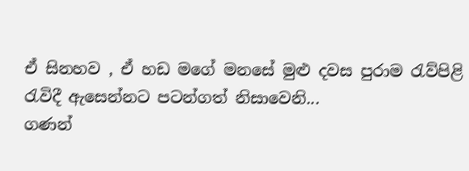ඒ සිනහව , ඒ හඩ මගේ මනසේ මුළු දවස පුරාම රැව්පිළි රැවිදී ඇසෙන්නට පටන්ගත් නිසාවෙනි...
ගණන්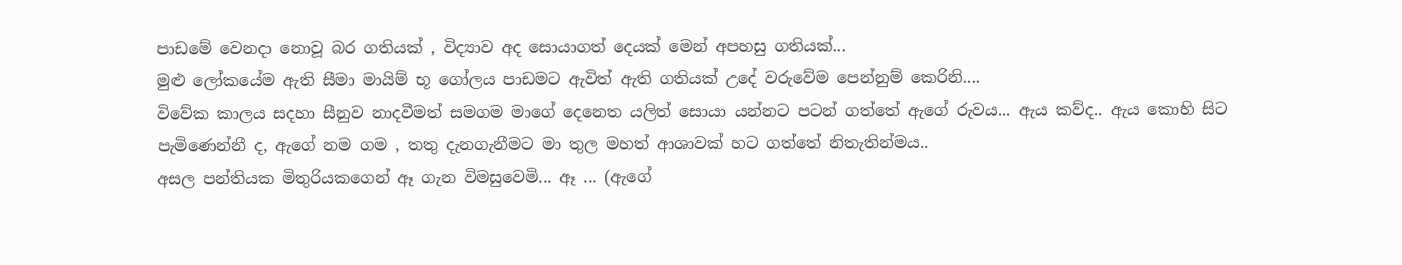පාඩමේ වෙනදා නොවූ බර ගතියක් , විද්‍යාව අද සොයාගත් දෙයක් මෙන් අපහසු ගතියක්...
මුළු ලෝකයේම ඇති සීමා මායිම් භූ ගෝලය පාඩමට ඇවිත් ඇති ගතියක් උදේ වරුවේම පෙන්නුම් කෙරිනි....
විවේක කාලය සදහා සීනුව නාදවීමත් සමගම මාගේ දෙනෙත යලිත් සොයා යන්නට පටන් ගත්තේ ඇගේ රුවය... ඇය කව්ද.. ඇය කොහි සිට පැමිණෙන්නී ද, ඇගේ නම ගම , තතු දැනගැනීමට මා තුල මහත් ආශාවක් හට ගත්තේ නිතැතින්මය..
අසල පන්තියක මිතුරියකගෙන් ඈ ගැන විමසුවෙමි... ඈ ... (ඇගේ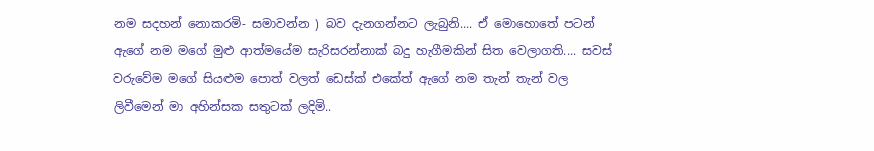නම සදහන් නොකරමි- සමාවන්න ) බව දැනගන්නට ලැබුනි.... ඒ මොහොතේ පටන් ඇගේ නම මගේ මුළු ආත්මයේම සැරිසරන්නාක් බදු හැගීමකින් සිත වෙලාගති.... සවස් වරුවේම මගේ සියළුම පොත් වලත් ඩෙස්ක් එකේත් ඇගේ නම තැන් තැන් වල ලිවීමෙන් මා අහින්සක සතුටක් ලදිමි..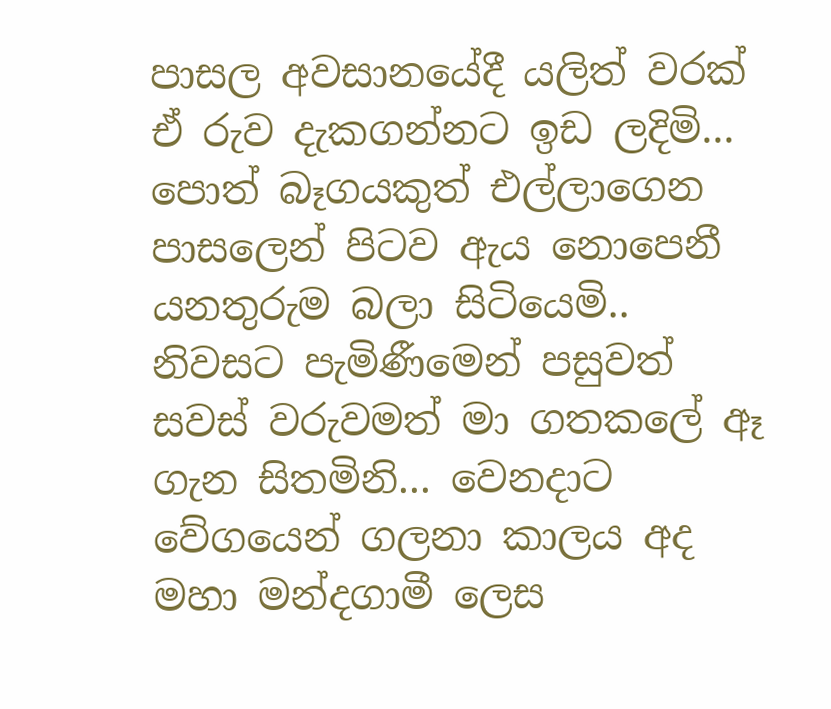පාසල අවසානයේදී යලිත් වරක් ඒ රුව දැකගන්නට ඉඩ ලදිමි... පොත් බෑගයකුත් එල්ලාගෙන පාසලෙන් පිටව ඇය නොපෙනී යනතුරුම බලා සිටියෙමි..
නිවසට පැමිණීමෙන් පසුවත් සවස් වරුවමත් මා ගතකලේ ඈ ගැන සිතමිනි... වෙනදාට වේගයෙන් ගලනා කාලය අද මහා මන්දගාමී ලෙස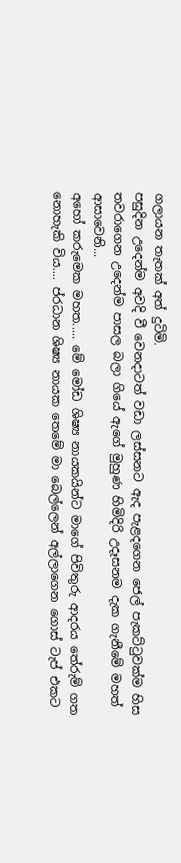ගලායන තැතක් අත් දුටිමි.
පසුදින උදෙන්ම අවදි වී වෙනදාටත් වඩා ලස්සනට ඇද පැළදගෙන ජෙල් පැකට්ටුවක්ම හිස තවරාගෙන උදෙන්ම පාසල බලා ගියේ ඇගේ මුහුණ හිමිදිරි උදෑසනම දැක ගැනීමේ මහත් ආසාවෙනි...
අහෝ කරුමෙක මහත..... මේ මෝඩ ශිෂ්‍ය නායකයින්ට මාගේ පිවිතුරු ‍ආදරය තේරුම් ගත නොහැකි විය.... ප්රධාන ශිෂ්‍ය නායක තෙමේ මා බෙල්ලෙන් අල්ලාගෙන ගොස් ටැප් එකට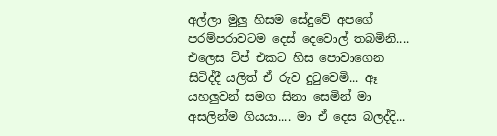අල්ලා මුලු හිසම සේදුවේ අපගේ පරම්පරාවටම දෙස් දෙවොල් තබමිනි....
එලෙස ට්ප් එකට හිස පොවාගෙන සිටිද්දී යලිත් ඒ රුව දුටුවෙමි... ඈ යහලුවන් සමග සිනා සෙමින් මා අසලින්ම ගියයා.... මා ඒ දෙස බලද්දි...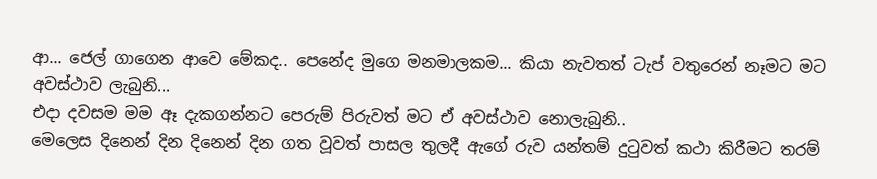ආ... ජෙල් ගාගෙන ආවෙ මේකද.. පෙනේද මුගෙ මනමාලකම... කියා නැවතත් ටැප් වතුරෙන් නෑමට මට අවස්ථාව ලැබුනි...
එදා දවසම මම ඈ දැකගන්නට පෙරුම් පිරුවත් මට ඒ අවස්ථාව නොලැබුනි..
මෙලෙස දිනෙන් දින දිනෙන් දින ගත වූවත් පාසල තුලදී ඇගේ රුව යන්තම් දුටුවත් කථා කිරීමට තරම්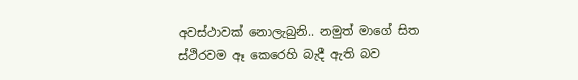අවස්ථාවක් නොලැබුනි.. නමුත් මාගේ සිත ස්ථිරවම ඈ කෙරෙහි බැදී ඇති බව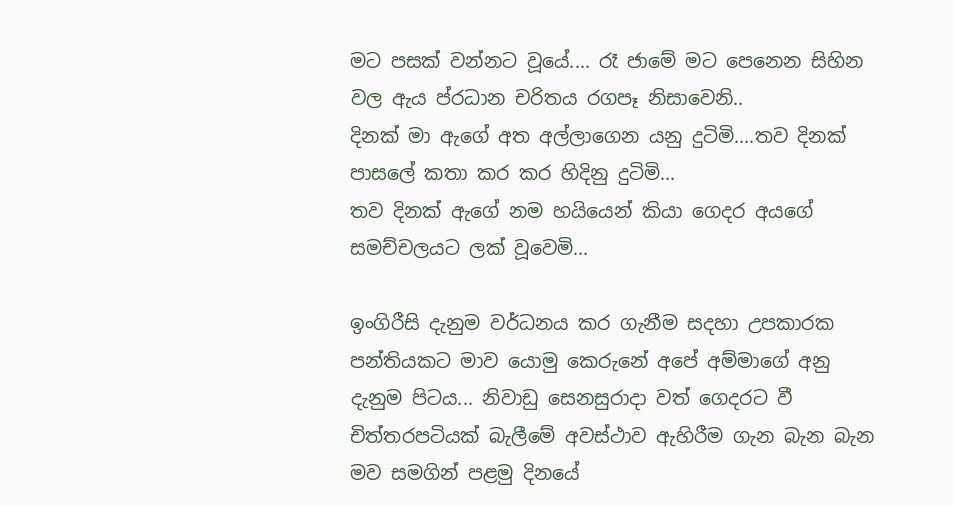මට පසක් වන්නට වූයේ.... රෑ ජාමේ මට පෙනෙන සිහින වල ඇය ප්රධාන චරිතය රගපෑ නිසාවෙනි..
දිනක් මා ඇගේ අත අල්ලාගෙන යනු දුටිමි....තව දිනක් පාසලේ කතා කර කර හිදිනු දුටිමි...
තව දිනක් ඇගේ නම හයියෙන් කියා ගෙදර අයගේ සමච්චලයට ලක් වූවෙමි...

ඉංගිරීසි දැනුම වර්ධනය කර ගැනීම සදහා උපකාරක පන්තියකට මාව යොමු කෙරුනේ අපේ අම්මාගේ අනු දැනුම පිටය... නිවාඩු සෙනසුරාදා වත් ගෙදරට වී චිත්තරපටියක් බැලීමේ අවස්ථාව ඇහිරීම ගැන බැන බැන මව සමගින් පළමු දිනයේ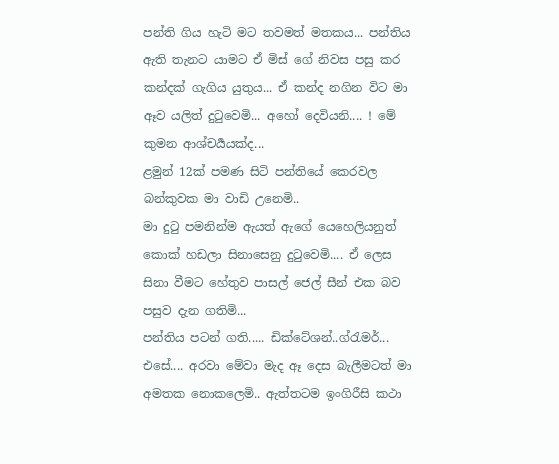පන්ති ගිය හැටි මට තවමත් මතකය... පන්තිය ඇති තැනට යාමට ඒ මිස් ගේ නිවස පසු කර කන්දක් ගැගිය යුතුය... ඒ කන්ද නගින විට මා ඈව යලිත් දුටුවෙමි... අහෝ දෙවියනි.... ! මේ කුමන ආශ්චර්‍යයක්ද...
ළමුන් 12ක් පමණ සිටි පන්තියේ කෙරවල බන්කුවක මා වාඩි උනෙමි..
මා දුටු පමනින්ම ඇයත් ඇගේ යෙහෙලියනුත් කොක් හඩලා සිනාසෙනු දුටුවෙමි.... ඒ ලෙස සිනා වීමට හේතුව පාසල් ජෙල් සීන් එක බව පසුව දැන ගතිමි...
පන්තිය පටන් ගති..... ඩික්ටේශන්..ග්රැමර්... එසේ.... අරවා මේවා මැද ඈ දෙස බැලීමටත් මා අමතක නොකලෙමි.. ඇත්තටම ඉංගිරීසි කථා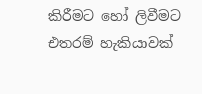කිරීමට හෝ ලිවීමට එතරම් හැකියාවක්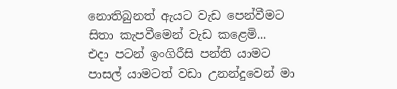නොතිබුනත් ඇයට වැඩ පෙන්වීමට සිතා කැපවීමෙන් වැඩ කළෙමි...
එදා පටන් ඉංගිරීසි පන්ති යාමට පාසල් යාමටත් වඩා උනන්දුවෙන් මා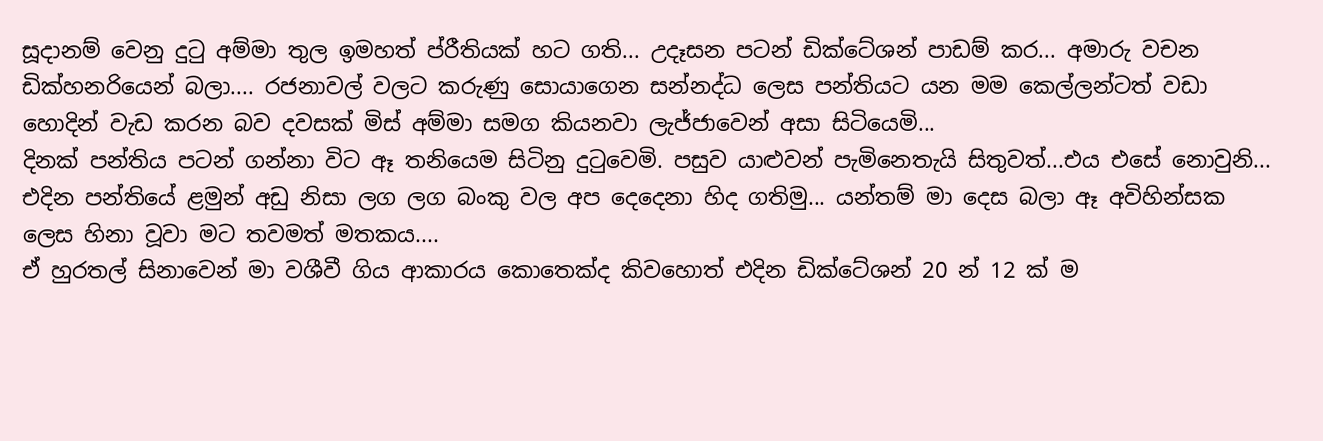සූදානම් වෙනු දුටු අම්මා තුල ඉමහත් ප්රීතියක් හට ගති... උදෑසන පටන් ඩික්ටේශන් පාඩම් කර... අමාරු වචන ඩික්හනරියෙන් බලා.... රජනාවල් වලට කරුණු සොයාගෙන සන්නද්ධ ලෙස පන්තියට යන මම කෙල්ලන්ටත් වඩා හොදින් වැඩ කරන බව දවසක් මිස් අම්මා සමග කියනවා ලැජ්ජාවෙන් අසා සිටියෙමි...
දිනක් පන්තිය පටන් ගන්නා විට ඈ තනියෙම සිටිනු දුටුවෙමි. පසුව යාළුවන් පැමිනෙතැයි සිතුවත්...එය එසේ නොවුනි... එදින පන්තියේ ළමුන් අඩු නිසා ලග ලග බංකු වල අප දෙදෙනා හිද ගතිමු... යන්තම් මා දෙස බලා ඈ අවිහින්සක ලෙස හිනා වූවා මට තවමත් මතකය....
ඒ හුරතල් සිනාවෙන් මා වශීවී ගිය ආකාරය කොතෙක්ද කිවහොත් එදින ඩික්ටේශන් 20 න් 12 ක් ම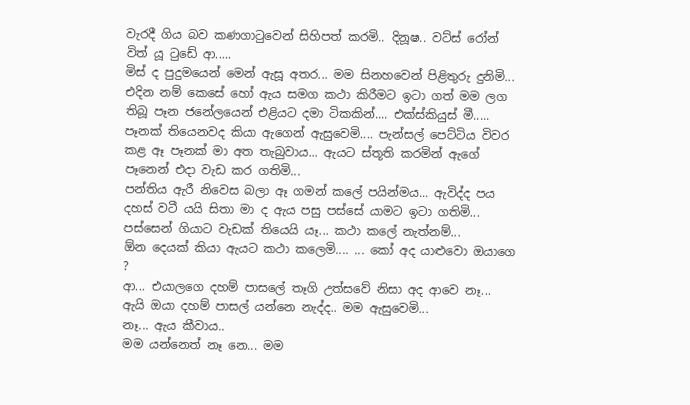වැරදී ගිය බව කණගාටුවෙන් සිහිපත් කරමි.. දිනූෂ.. වට්ස් රෝන් විත් යූ ටුඩේ ආ.....
මිස් ද පුදුමයෙන් මෙන් ඇසූ අතර... මම සිනහවෙන් පිළිතුරු දුනිමි... එදින නම් කෙසේ හෝ ඇය සමග කථා කිරීමට ඉටා ගත් මම ලග තිබූ පෑන ජනේලයෙන් එළියට දමා ටිකකින්.... එක්ස්කියුස් මී..... පෑනක් තියෙනවද කියා ඇගෙන් ඇසුවෙමි.... පැන්සල් පෙට්ටිය විවර කළ ඈ පෑනක් මා අත තැබුවාය... ඇයට ස්තූති කරමින් ඇගේ පෑනෙන් එදා වැඩ කර ගතිමි...
පන්තිය ඇරී නිවෙස බලා ඈ ගමන් කලේ පයින්මය... ඇවිද්ද පය දහස් වටී යයි සිතා මා ද ඇය පසු පස්සේ යාමට ඉටා ගතිමි... පස්සෙන් ගියාට වැඩක් තියෙයි යෑ... කථා කලේ නැත්නම්...
ඕන දෙයක් කියා ඇයට කථා කලෙමි.... ... කෝ අද යාළුවො ඔයාගෙ ?
ආ... එයාලගෙ දහම් පාසලේ තෑගි උත්සවේ නිසා අද ආවෙ නෑ...
ඇයි ඔයා දහම් පාසල් යන්නෙ නැද්ද.. මම ඇසුවෙමි...
නෑ... ඇය කීවාය..
මම යන්නෙත් නෑ නෙ... මම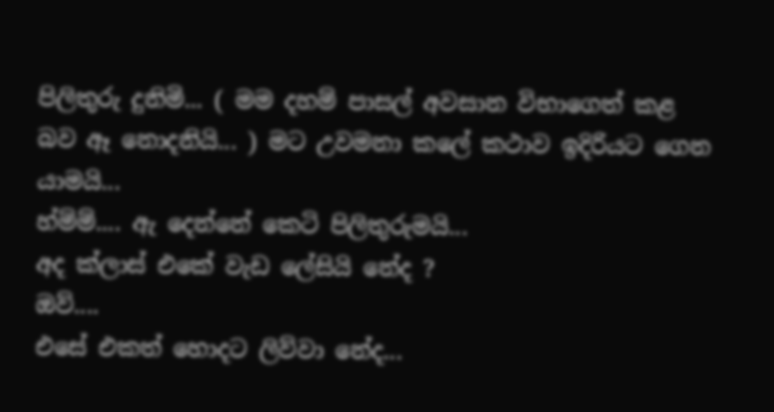පිලිතුරු දුනිමි... ( මම දහම් පාසල් අවසාන විභාගෙත් කළ බව ඈ නොදනියි... ) මට උවමනා කලේ කථාව ඉදිරියට ගෙන යාමයි...
හ්ම්ම්.... ඇ දෙන්නේ කෙටි පිලිතුරුමයි...
අද ක්ලාස් එකේ වැඩ ලේසියි නේද ?
ඔව්....
එසේ එකත් හොදට ලිව්වා නේද...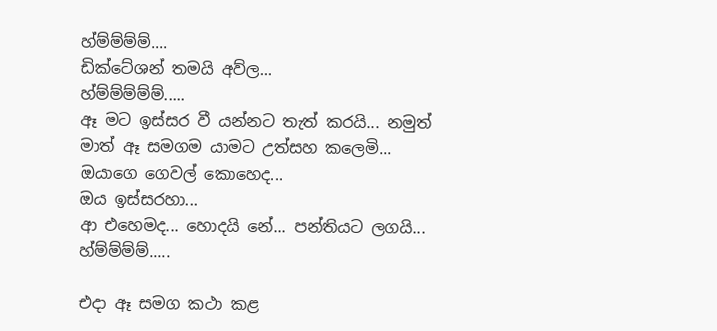හ්ම්ම්ම්ම්....
ඩික්ටේශන් තමයි අව්ල...
හ්ම්ම්ම්ම්ම්.....
ඈ මට ඉස්සර වී යන්නට තැත් කරයි... නමුත් මාත් ඈ සමගම යාමට උත්සහ කලෙමි...
ඔයා‍ගෙ ගෙවල් කොහෙද...
ඔය ඉස්සරහා...
ආ එහෙමද... හොදයි නේ... පන්තියට ලගයි...
හ්ම්ම්ම්ම්.....

එදා ඈ සමග කථා කළ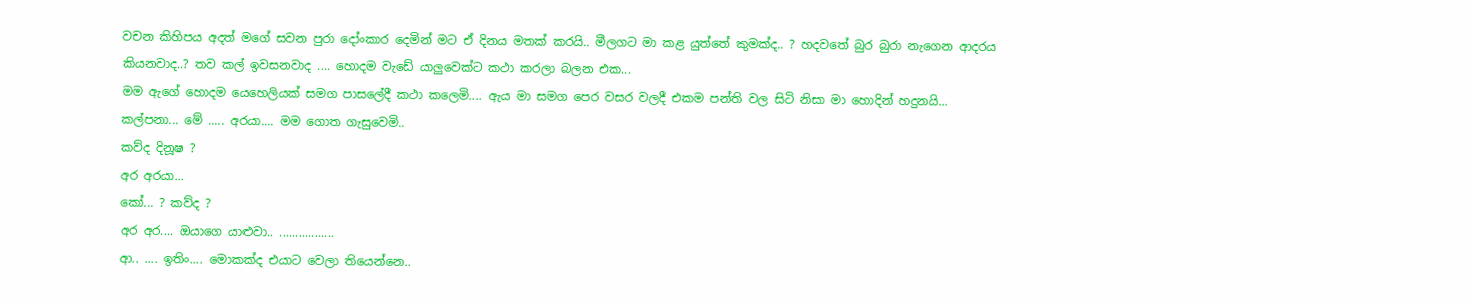වචන කිහිපය අදත් මගේ සවන පුරා දෝංකාර දෙමින් මට ඒ දිනය මතක් කරයි.. මීලගට මා කළ යුත්තේ කුමක්ද.. ? හදවතේ බුර බුරා නැගෙන ආදරය කියනවාද..? තව කල් ඉවසනවාද .... හොදම වැඩේ යාලුවෙක්ට කථා කරලා බලන එක...
මම ඇගේ හොදම යෙහෙලියක් සමග පාසලේදී කථා කලෙමි.... ඇය මා සමග පෙර වසර වලදී එකම පන්ති වල සිටි නිසා මා හොදින් හදුනයි...
කල්පනා... මේ ..... අරයා.... මම ගොත ගැසුවෙමි..
කව්ද දිනූෂ ?
අර අරයා...
කෝ... ? කව්ද ?
අර අර.... ඔයාගෙ යාළුවා.. .................
ආ.. .... ඉතිං.... මොකක්ද එයාට වෙලා ‍තියෙන්නෙ..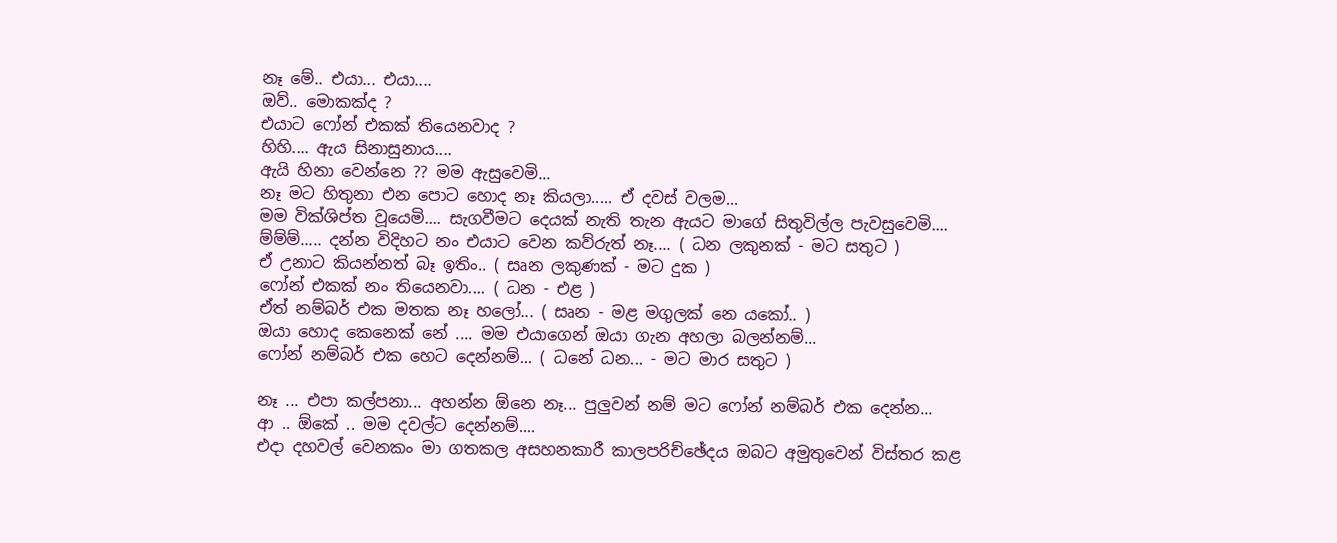නෑ මේ.. එයා... එයා....
ඔව්.. මොකක්ද ?
එයාට ෆෝන් එකක් තියෙනවාද ?
හිහි.... ඇය සිනාසුනාය....
ඇයි හිනා වෙන්නෙ ?? මම ඇසුවෙමි...
නෑ මට හිතුනා එන පොට හොද නෑ කියලා..... ඒ දවස් වලම...
මම වික්ශිප්ත වූයෙමි.... සැගවීමට දෙයක් නැති තැන ඇයට මාගේ සිතුවිල්ල පැවසුවෙමි....
ම්ම්ම්..... දන්න විදිහට නං එයාට වෙන කව්රුත් නෑ.... ( ධන ලකුනක් - මට සතුට )
ඒ උනාට කියන්නත් බෑ ඉතිං.. ( සෘන ලකුණක් - මට දුක )
ෆෝන් එකක් නං තියෙනවා.... ( ධන - එළ )
ඒත් නම්බර් එක මතක නෑ හලෝ... ( සෘන - මළ මගුලක් නෙ යකෝ.. )
ඔයා හොද කෙනෙක් නේ .... මම එයාගෙන් ඔයා ගැන අහලා බලන්නම්...
ෆෝන් නම්බර් එක හෙට දෙන්නම්... ( ධනේ ධන... - මට මාර සතුට )

නෑ ... එපා කල්පනා... අහන්න ඕනෙ නෑ... පුලුවන් නම් මට ‍ෆෝන් නම්බර් එක දෙන්න...
ආ .. ඕකේ .. මම දවල්ට දෙන්නම්....
එදා දහවල් වෙනකං මා ගතකල අසහනකාරී කාලපරිච්ඡේදය ඔබට අමුතුවෙන් විස්තර කළ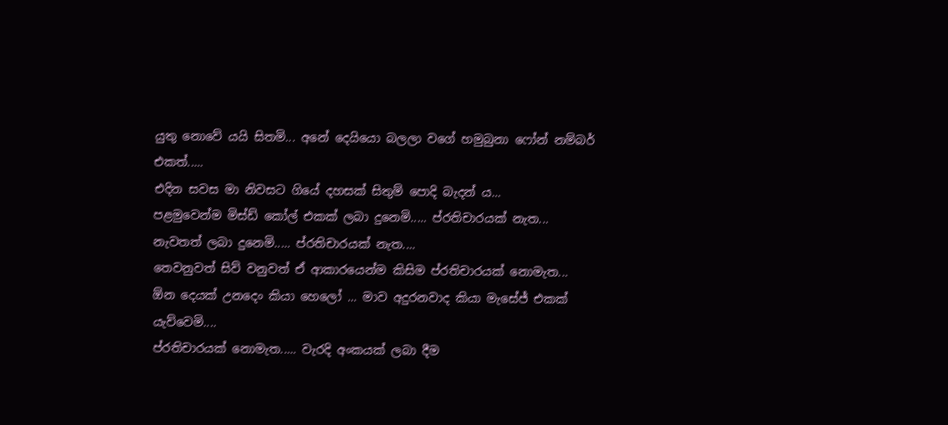යු‍තු නොවේ යයි සිතමි... අනේ දෙයියො බලලා වගේ හමුබුනා ෆෝන් නම්බර් එකත්.....
එදින සවස මා නිවසට ගියේ දහසක් සිතුම් පොදි බැදන් ය...
පළමුවෙන්ම මිස්ඩ් කෝල් එකක් ලබා දුනෙමි..... ප්රතිචාරයක් නැත...
නැවතත් ලබා දුනෙමි..... ප්රතිචාරයක් නැත....
තෙවනුවත් සිව් වනුවත් ඒ ආකාරයෙන්ම කිසිම ප්රතිචාරයක් නොමැත...
ඕන දෙයක් උනදෙං කියා හෙලෝ ... මාව අදුරනවාද කියා මැසේජ් එකක් යැව්වෙමි....
ප්රතිචාරයක් නොමැත..... වැරදි අංකයක් ලබා දීම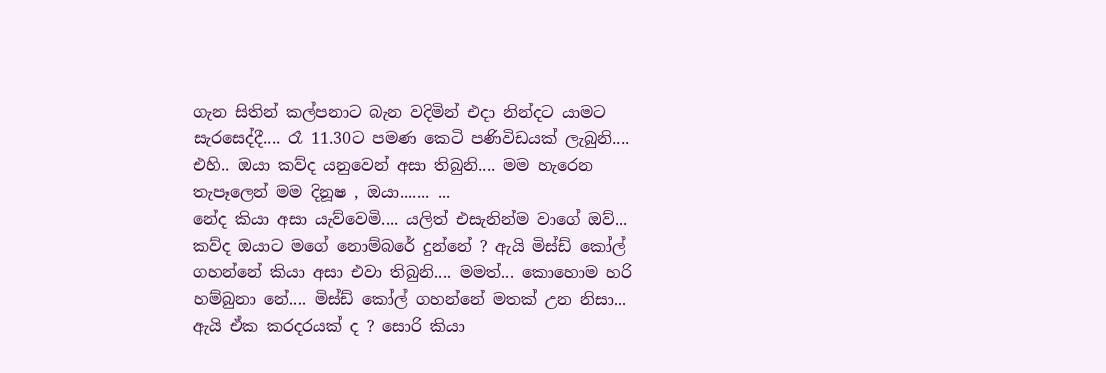ගැන සිතින් කල්පනාට බැන වදිමින් එදා නින්දට යාමට සැරසෙද්දී.... රෑ 11.30ට පමණ කෙටි පණිවිඩයක් ලැබුනි.... එහි.. ඔයා කව්ද යනුවෙන් අසා තිබුනි.... මම හැරෙන තැපෑලෙන් මම දිනූෂ , ඔයා....... ...
නේද කියා අසා යැව්වෙමි.... යලිත් එසැනින්ම වාගේ ඔව්... කව්ද ඔයාට මගේ නොම්බරේ දුන්නේ ? ඇයි මිස්ඩ් කෝල් ගහන්නේ කියා අසා එවා තිබුනි.... මමත්... කොහොම හරි හම්බුනා නේ.... මිස්ඩ් කෝල් ගහන්නේ මතක් උන නිසා... ඇයි ඒක කරදරයක් ද ? සොරි කියා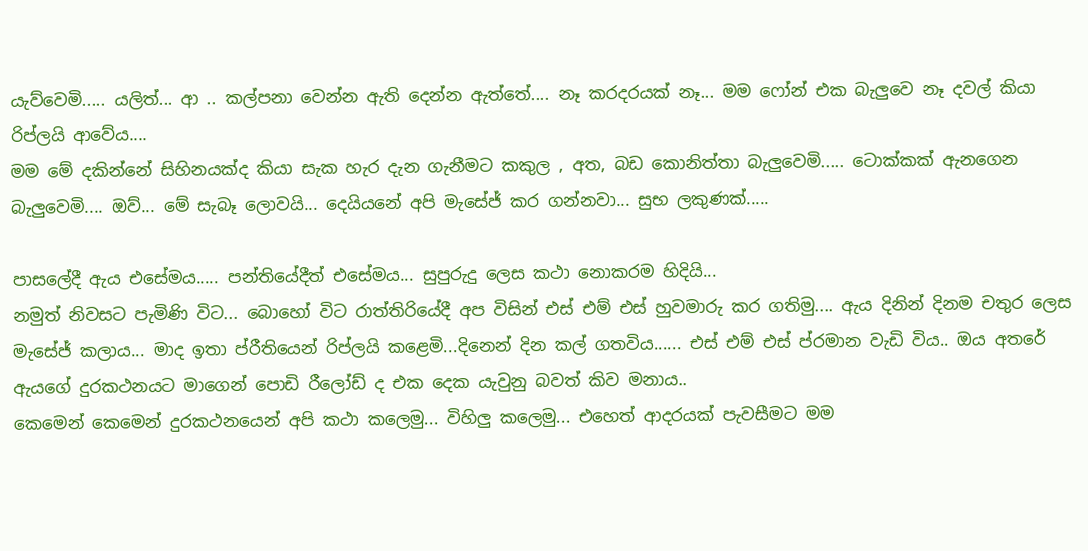යැව්වෙමි..... යලිත්... ආ .. කල්පනා වෙන්න ඇති දෙන්න ඇත්තේ.... නෑ කරදරයක් නෑ... මම ෆෝන් එක බැලුවෙ නෑ දවල් කියා රිප්ලයි ආවේය....
මම මේ දකින්නේ සිහිනයක්ද කියා සැක හැර දැන ගැනීමට කකුල , අත, බඩ කොනිත්තා බැලුවෙමි..... ටොක්කක් ඇනගෙන බැලුවෙමි.... ඔව්... මේ සැබෑ ලොවයි... දෙයියනේ අපි මැසේජ් කර ගන්නවා... සුභ ලකුණක්.....

පාසලේදී ඇය එසේමය..... පන්තියේදීත් එසේමය... සුපුරුදු ලෙස කථා නොකරම හිදියි...
නමුත් නිවසට පැමිණි විට... බොහෝ විට රාත්තිරියේදී අප විසින් එස් එම් එස් හුවමාරු කර ගතිමු.... ඇය දිනින් දිනම චතුර ලෙස මැසේජ් කලාය... මාද ඉතා ප්රීතියෙන් රිප්ලයි කළෙමි...දිනෙන් දින කල් ගතවිය...... එස් එම් එස් ප්රමාන වැඩි විය.. ඔය අතරේ ඇයගේ දුරකථනයට මාගෙන් පොඩි රීලෝඩ් ද එක දෙක යැවුනු බවත් කිව මනාය..
කෙමෙන් කෙමෙන් දුරකථනයෙන් අපි කථා කලෙමු... විහිලු කලෙමු... එහෙත් ආදරයක් පැවසීමට මම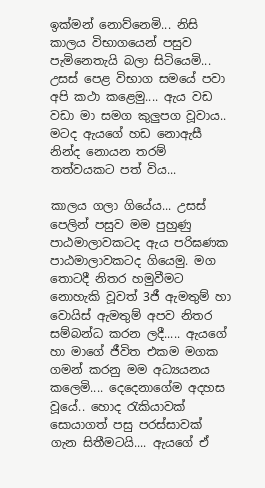ඉක්මන් නොව්නෙමි... නිසි කාලය විභාගයෙන් පසුව පැමිනෙතැයි බලා සිටියෙමි...
උසස් පෙළ විභාග සමයේ පවා අපි කථා කළෙමු.... ඇය වඩ වඩා මා සමග කුලුපග වූවාය.. මටද ඇයගේ හඩ නොඇසී නින්ද නොයන තරම් තත්වයකට පත් විය...

කාලය ගලා ගියේය... උසස් පෙලින් පසුව මම පුහුණු පාඨමාලාවකටද ඇය පරිඝණක පාඨමාලාවකටද ගියෙමු. මග තොටදී නිතර හමුවීමට නොහැකි වූවත් 3ජී ඇමතුම් හා වොයිස් ඇමතුම් අපව නිතර සම්බන්ධ කරන ලදී..... ඇයගේ හා මාගේ ජීවිත එකම මගක ගමන් කරනු මම අධ්‍යයනය කලෙමි.... දෙදෙනාගේම අදහස වූයේ.. හොද රැකියාවක් සොයාගත් පසු පරස්සාවක් ගැන සිතීමටයි.... ඇයගේ ඒ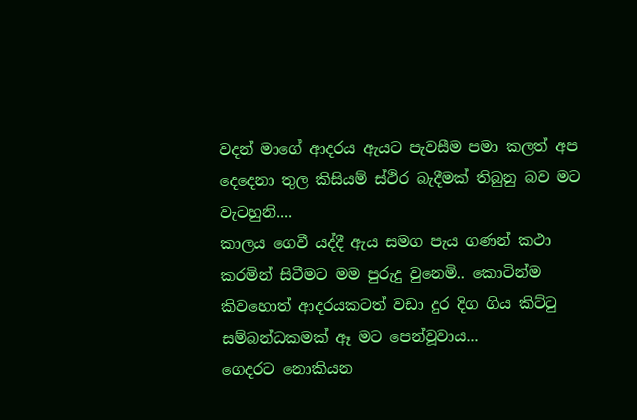වදන් මාගේ ආදරය ඇයට පැවසීම පමා කලත් අප දෙදෙනා තුල කිසියම් ස්ථිර බැදීමක් තිබුනු බව මට වැටහුනි....
කාලය ගෙවී යද්දී ඇය සමග පැය ගණන් කථා කරමින් සිටීමට මම පුරුදු වුනෙමි.. කොටින්ම කිවහොත් ආදරයකටත් වඩා දුර දිග ගිය කිට්ටු සම්බන්ධකමක් ඈ මට පෙන්වූවාය...
ගෙදරට නොකියන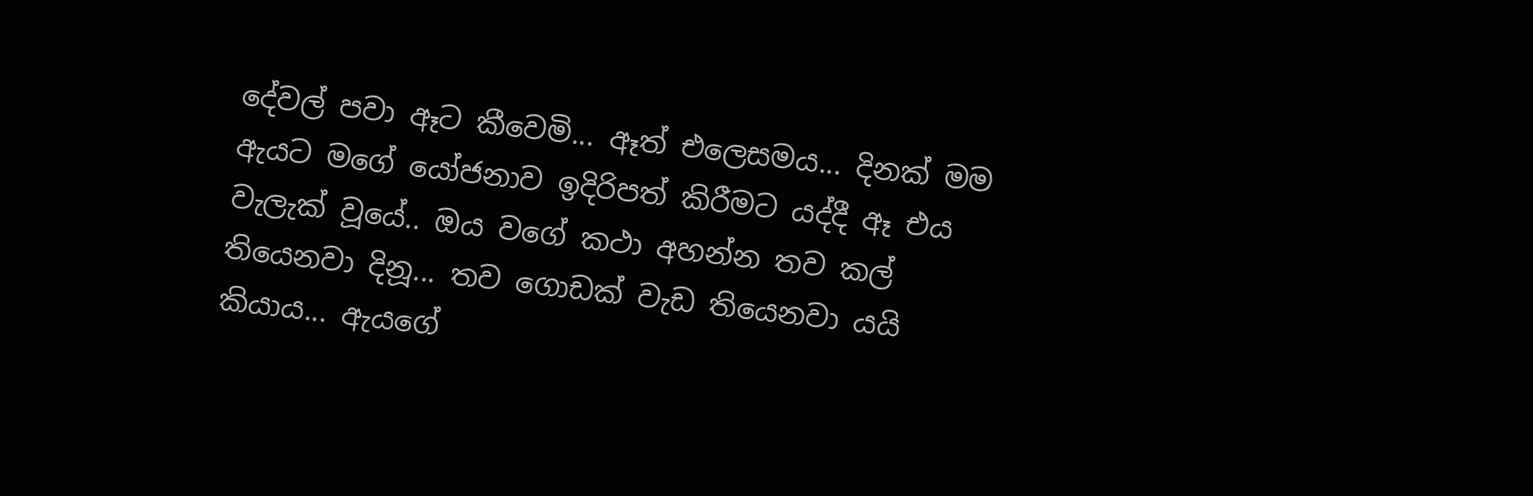දේවල් පවා ඈට කීවෙමි... ඈත් එලෙසමය... දිනක් මම ඇයට මගේ යෝජනාව ඉදිරිපත් කිරීමට යද්දී ඈ එය වැලැක් වූ‍යේ.. ඔය වගේ කථා අහන්න තව කල් තියෙනවා දිනූ... තව ගොඩක් වැඩ තියෙනවා යයි කියාය... ඇයගේ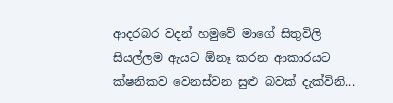ආදරබර වදන් හමුවේ මාගේ සිතුවිලි සියල්ලම ඇයට ඕනෑ කරන ආකාරයට ක්ෂනිකව වෙනස්වන සුළු බවක් දැක්විනි...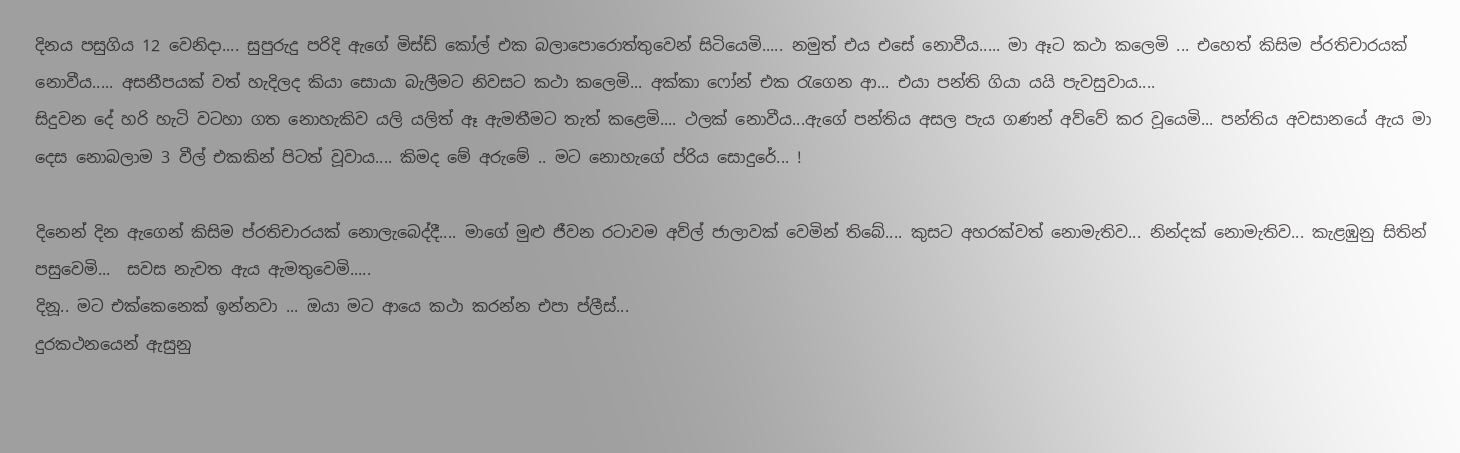දිනය පසුගිය 12 වෙනිදා.... සුපුරුදු පරිදි ඇගේ මිස්ඩ් කෝල් එක බලාපොරොත්තුවෙන් සිටියෙමි..... නමුත් එය එසේ නොවීය..... මා ඈට කථා කලෙමි ... එහෙත් කිසිම ප්රතිචාරයක් නොවීය..... අසනීපයක් වත් හැදිලද කියා සොයා බැලීමට නිවසට කථා කලෙමි... අක්කා ෆෝන් එක රැගෙන ආ... එයා පන්ති ගියා යයි පැවසුවාය....
සිදුවන දේ හරි හැටි වටහා ගත නොහැකිව යලි යලිත් ඈ ඇමතීමට තැත් කළෙමි.... ථලක් නොවීය...ඇගේ පන්තිය අසල පැය ගණන් අව්වේ කර වූයෙමි... පන්තිය අවසානයේ ඇය මා දෙස නොබලාම 3 වීල් එකකින් පිටත් වූවාය.... කිමද මේ අරුමේ .. මට නොහැගේ ප්රිය සොදුරේ... !

දිනෙන් දින ඇගෙන් කිසිම ප්රතිචාරයක් නොලැබෙද්දී.... මාගේ මුළු ජීවන රටාවම අව්ල් ජාලාවක් වෙමින් ති‍බේ.... කුසට අහරක්වත් ‍නොමැතිව... නින්දක් නොමැතිව... කැළඹුනු සිතින් පසුවෙමි...  සවස නැවත ඇය ඇමතුවෙමි.....
දිනූ.. මට එක්කෙනෙක් ඉන්නවා ... ඔයා මට ආයෙ කථා කරන්න එපා ප්ලීස්...
දුරකථනයෙන් ඇසුනු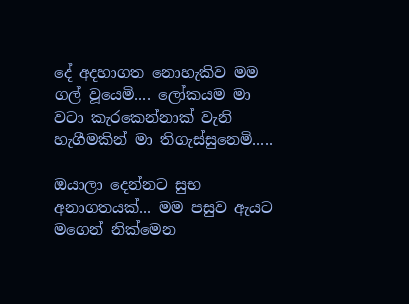දේ අදහාගත නොහැකිව මම ගල් වූයෙමි.... ලෝකයම මා වටා කැරකෙන්නාක් වැනි හැගීමකින් මා තිගැස්සුනෙමි.....

ඔයාලා දෙන්නට සුභ අනාගතයක්... මම පසුව ඇයට මගෙන් නික්මෙන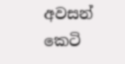අවසන් කෙටි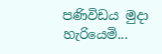පණිවිඩය මුදා හැරියෙමි...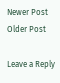Newer Post Older Post

Leave a Reply